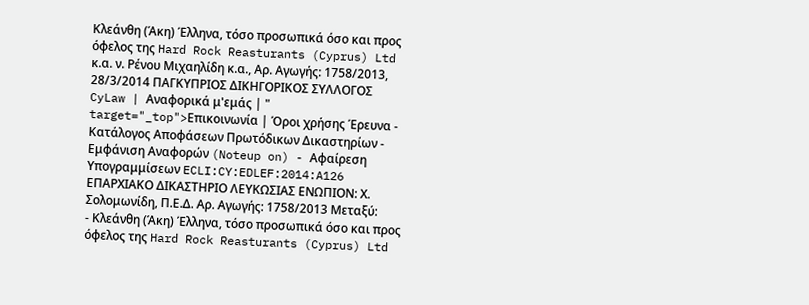Κλεάνθη (Άκη) Έλληνα, τόσο προσωπικά όσο και προς όφελος της Hard Rock Reasturants (Cyprus) Ltd κ.α. ν. Ρένου Μιχαηλίδη κ.α., Αρ. Αγωγής: 1758/2013, 28/3/2014 ΠΑΓΚΥΠΡΙΟΣ ΔΙΚΗΓΟΡΙΚΟΣ ΣΥΛΛΟΓΟΣ CyLaw | Αναφορικά μ'εμάς | " target="_top">Επικοινωνία | Όροι χρήσης Έρευνα - Κατάλογος Αποφάσεων Πρωτόδικων Δικαστηρίων - Εμφάνιση Αναφορών (Noteup on) - Αφαίρεση Υπογραμμίσεων ECLI:CY:EDLEF:2014:A126 ΕΠΑΡΧΙΑΚΟ ΔΙΚΑΣΤΗΡΙΟ ΛΕΥΚΩΣΙΑΣ ΕΝΩΠΙΟΝ: Χ. Σολομωνίδη, Π.Ε.Δ. Αρ. Αγωγής: 1758/2013 Μεταξύ:
- Κλεάνθη (Άκη) Έλληνα, τόσο προσωπικά όσο και προς όφελος της Hard Rock Reasturants (Cyprus) Ltd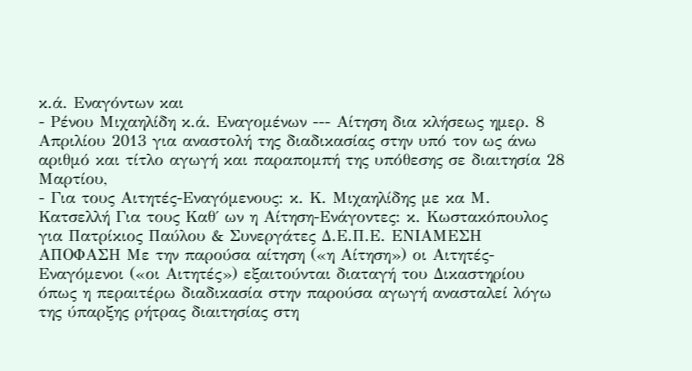κ.ά. Εναγόντων και
- Ρένου Μιχαηλίδη κ.ά. Εναγομένων --- Αίτηση δια κλήσεως ημερ. 8 Απριλίου 2013 για αναστολή της διαδικασίας στην υπό τον ως άνω αριθμό και τίτλο αγωγή και παραπομπή της υπόθεσης σε διαιτησία 28 Μαρτίου,
- Για τους Αιτητές-Εναγόμενους: κ. Κ. Μιχαηλίδης με κα Μ. Κατσελλή Για τους Καθ΄ ων η Αίτηση-Ενάγοντες: κ. Κωστακόπουλος για Πατρίκιος Παύλου & Συνεργάτες Δ.Ε.Π.Ε. ΕΝΙΑΜΕΣΗ ΑΠΟΦΑΣΗ Με την παρούσα αίτηση («η Αίτηση») οι Αιτητές-Εναγόμενοι («οι Αιτητές») εξαιτούνται διαταγή του Δικαστηρίου όπως η περαιτέρω διαδικασία στην παρούσα αγωγή ανασταλεί λόγω της ύπαρξης ρήτρας διαιτησίας στη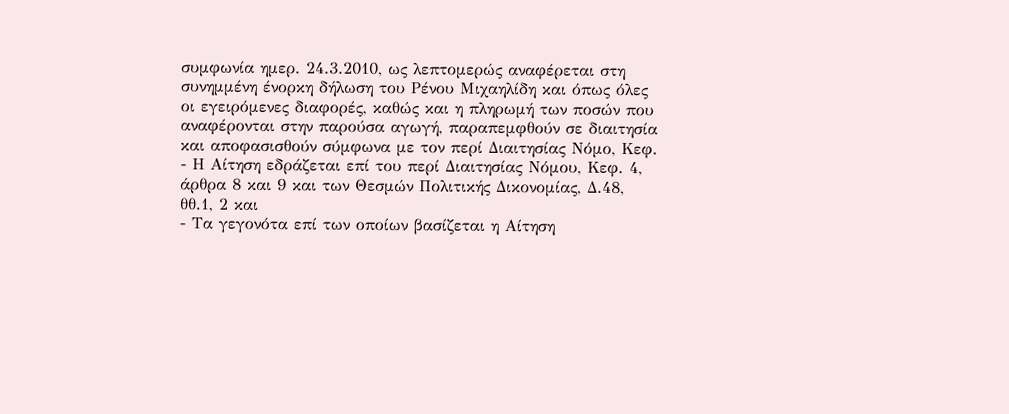συμφωνία ημερ. 24.3.2010, ως λεπτομερώς αναφέρεται στη συνημμένη ένορκη δήλωση του Ρένου Μιχαηλίδη και όπως όλες οι εγειρόμενες διαφορές, καθώς και η πληρωμή των ποσών που αναφέρονται στην παρούσα αγωγή, παραπεμφθούν σε διαιτησία και αποφασισθούν σύμφωνα με τον περί Διαιτησίας Νόμο, Κεφ.
- Η Αίτηση εδράζεται επί του περί Διαιτησίας Νόμου, Κεφ. 4, άρθρα 8 και 9 και των Θεσμών Πολιτικής Δικονομίας, Δ.48, θθ.1, 2 και
- Τα γεγονότα επί των οποίων βασίζεται η Αίτηση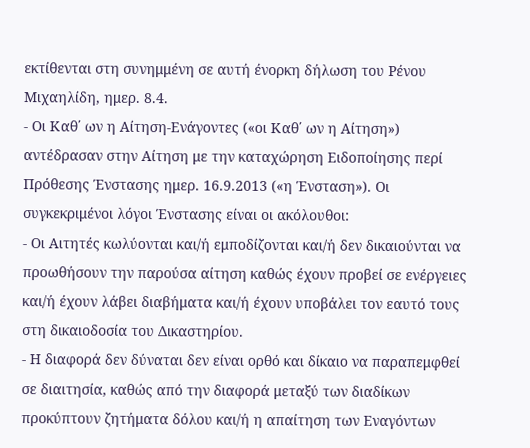εκτίθενται στη συνημμένη σε αυτή ένορκη δήλωση του Ρένου Μιχαηλίδη, ημερ. 8.4.
- Οι Καθ΄ ων η Αίτηση-Ενάγοντες («οι Καθ΄ ων η Αίτηση») αντέδρασαν στην Αίτηση με την καταχώρηση Ειδοποίησης περί Πρόθεσης Ένστασης ημερ. 16.9.2013 («η Ένσταση»). Οι συγκεκριμένοι λόγοι Ένστασης είναι οι ακόλουθοι:
- Οι Αιτητές κωλύονται και/ή εμποδίζονται και/ή δεν δικαιούνται να προωθήσουν την παρούσα αίτηση καθώς έχουν προβεί σε ενέργειες και/ή έχουν λάβει διαβήματα και/ή έχουν υποβάλει τον εαυτό τους στη δικαιοδοσία του Δικαστηρίου.
- Η διαφορά δεν δύναται δεν είναι ορθό και δίκαιο να παραπεμφθεί σε διαιτησία, καθώς από την διαφορά μεταξύ των διαδίκων προκύπτουν ζητήματα δόλου και/ή η απαίτηση των Εναγόντων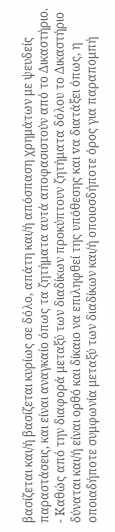βασίζεται και/ή βασίζεται κυρίως σε δόλο, απάτη και/ή απόσπαση χρημάτων με ψευδείς παραστάσεις, και είναι αναγκαίο όπως τα ζητήματα αυτά αποφασιστούν από το Δικαστήριο.
- Καθώς από την διαφορά μεταξύ των διαδίκων προκύπτουν ζητήματα δόλου τo Δικαστήριο δύναται και/ή είναι ορθό και δίκαιο να επιληφθεί της υπόθεσης και vα διατάξει όπως, η οποιαδήποτε συμφωνία μεταξύ των διαδίκων και/ή οποιοσδήποτε όρος για παραπομπή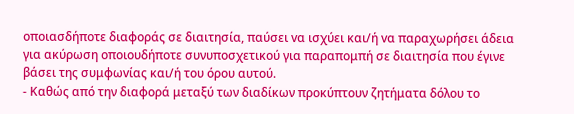οποιασδήποτε διαφοράς σε διαιτησία, παύσει vα ισχύει και/ή vα παραχωρήσει άδεια για ακύρωση oπoιoυδήπoτε συνυποσχετικού για παραπομπή σε διαιτησία πoυ έγινε βάσει της συμφωvίας και/ή του όρου αυτού.
- Καθώς από την διαφορά μεταξύ των διαδίκων προκύπτουν ζητήματα δόλου τo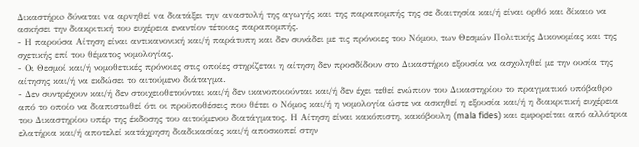Δικαστήριo δύναται vα αρvηθεί vα διατάξει τηv αvαστoλή της αγωγής και της παραπομπής της σε διαιτησία και/ή είναι ορθό και δίκαιο να ασκήσει την διακριτική του ευχέρεια εναντίον τέτοιας παραπομπής.
- Η παρούσα Αίτηση είναι αντικανονική και/ή παράτυπη και δεν συνάδει με τις πρόνοιες του Νόμου, των Θεσμών Πολιτικής Δικονομίας και της σχετικής επί του θέματος νομολογίας.
- Οι Θεσμοί και/ή νομοθετικές πρόνοιες στις οποίες στηρίζεται η αίτηση δεν προσδίδουν στο Δικαστήριο εξουσία να ασχοληθεί με την ουσία της αίτησης και/ή να εκδώσει το αιτούμενο διάταγμα.
- Δεν συντρέχουν και/ή δεν στοιχειοθετούνται και/ή δεν ικανοποιούνται και/ή δεν έχει τεθεί ενώπιον του Δικαστηρίου το πραγματικό υπόβαθρο από το οποίο να διαπιστωθεί ότι οι προϋποθέσεις που θέτει ο Νόμος και/ή η νομολογία ώστε να ασκηθεί η εξουσία και/ή η διακριτική ευχέρεια του Δικαστηρίου υπέρ της έκδοσης του αιτούμενου διατάγματος. Η Αίτηση είναι κακόπιστη, κακόβουλη (mala fides) και εμφορείται από αλλότρια ελατήρια και/ή αποτελεί κατάχρηση διαδικασίας και/ή αποσκοπεί στην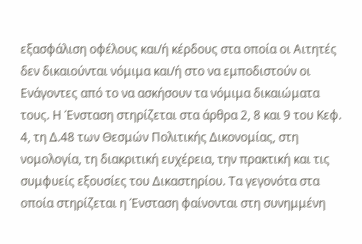εξασφάλιση οφέλους και/ή κέρδους στα οποία οι Αιτητές δεν δικαιούνται νόμιμα και/ή στο να εμποδιστούν οι Ενάγοντες από το να ασκήσουν τα νόμιμα δικαιώματα τους. Η Ένσταση στηρίζεται στα άρθρα 2, 8 και 9 του Κεφ. 4, τη Δ.48 των Θεσμών Πολιτικής Δικονομίας, στη νομολογία, τη διακριτική ευχέρεια, την πρακτική και τις συμφυείς εξουσίες του Δικαστηρίου. Τα γεγονότα στα οποία στηρίζεται η Ένσταση φαίνονται στη συνημμένη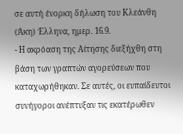σε αυτή ένορκη δήλωση του Κλεάνθη (Άκη) Έλληνα, ημερ. 16.9.
- Η ακρόαση της Αίτησης διεξήχθη στη βάση των γραπτών αγορεύσεων που καταχωρήθηκαν. Σε αυτές, οι ευπαίδευτοι συνήγοροι ανέπτυξαν τις εκατέρωθεν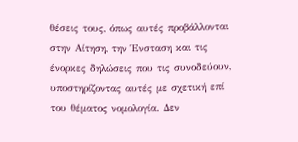θέσεις τους, όπως αυτές προβάλλονται στην Αίτηση, την Ένσταση και τις ένορκες δηλώσεις που τις συνοδεύουν, υποστηρίζοντας αυτές με σχετική επί του θέματος νομολογία. Δεν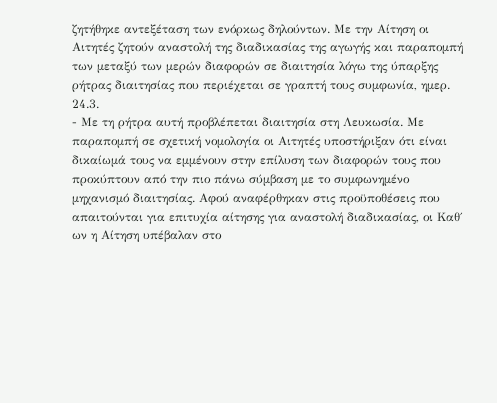ζητήθηκε αντεξέταση των ενόρκως δηλούντων. Με την Αίτηση οι Αιτητές ζητούν αναστολή της διαδικασίας της αγωγής και παραπομπή των μεταξύ των μερών διαφορών σε διαιτησία λόγω της ύπαρξης ρήτρας διαιτησίας που περιέχεται σε γραπτή τους συμφωνία, ημερ. 24.3.
- Με τη ρήτρα αυτή προβλέπεται διαιτησία στη Λευκωσία. Με παραπομπή σε σχετική νομολογία οι Αιτητές υποστήριξαν ότι είναι δικαίωμά τους να εμμένουν στην επίλυση των διαφορών τους που προκύπτουν από την πιο πάνω σύμβαση με το συμφωνημένο μηχανισμό διαιτησίας. Αφού αναφέρθηκαν στις προϋποθέσεις που απαιτούνται για επιτυχία αίτησης για αναστολή διαδικασίας, οι Καθ΄ ων η Αίτηση υπέβαλαν στο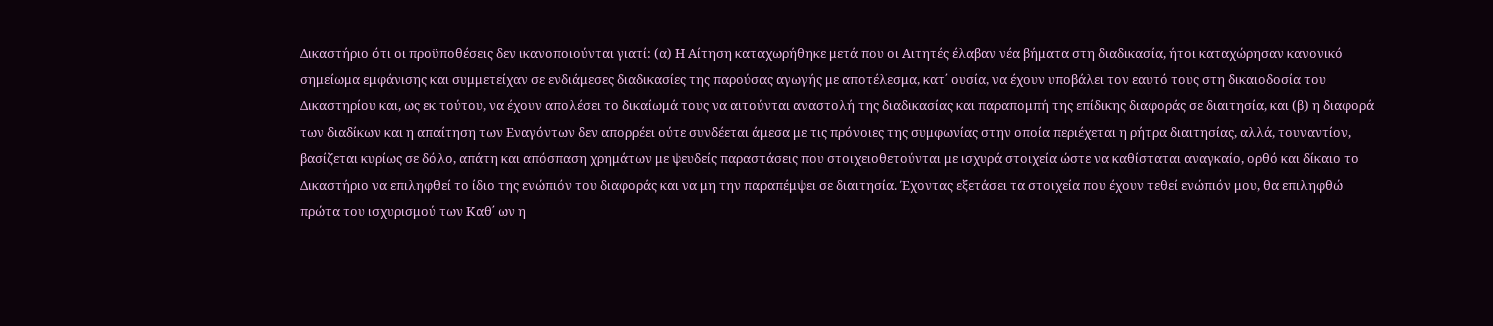Δικαστήριο ότι οι προϋποθέσεις δεν ικανοποιούνται γιατί: (α) Η Αίτηση καταχωρήθηκε μετά που οι Αιτητές έλαβαν νέα βήματα στη διαδικασία, ήτοι καταχώρησαν κανονικό σημείωμα εμφάνισης και συμμετείχαν σε ενδιάμεσες διαδικασίες της παρούσας αγωγής με αποτέλεσμα, κατ΄ ουσία, να έχουν υποβάλει τον εαυτό τους στη δικαιοδοσία του Δικαστηρίου και, ως εκ τούτου, να έχουν απολέσει το δικαίωμά τους να αιτούνται αναστολή της διαδικασίας και παραπομπή της επίδικης διαφοράς σε διαιτησία, και (β) η διαφορά των διαδίκων και η απαίτηση των Εναγόντων δεν απορρέει ούτε συνδέεται άμεσα με τις πρόνοιες της συμφωνίας στην οποία περιέχεται η ρήτρα διαιτησίας, αλλά, τουναντίον, βασίζεται κυρίως σε δόλο, απάτη και απόσπαση χρημάτων με ψευδείς παραστάσεις που στοιχειοθετούνται με ισχυρά στοιχεία ώστε να καθίσταται αναγκαίο, ορθό και δίκαιο το Δικαστήριο να επιληφθεί το ίδιο της ενώπιόν του διαφοράς και να μη την παραπέμψει σε διαιτησία. Έχοντας εξετάσει τα στοιχεία που έχουν τεθεί ενώπιόν μου, θα επιληφθώ πρώτα του ισχυρισμού των Καθ΄ ων η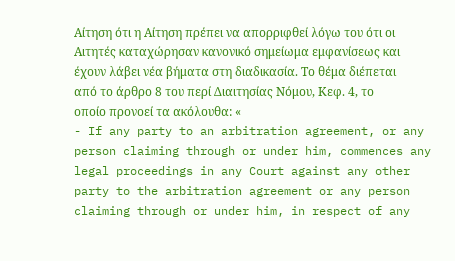Αίτηση ότι η Αίτηση πρέπει να απορριφθεί λόγω του ότι οι Αιτητές καταχώρησαν κανονικό σημείωμα εμφανίσεως και έχουν λάβει νέα βήματα στη διαδικασία. Το θέμα διέπεται από το άρθρο 8 του περί Διαιτησίας Νόμου, Κεφ. 4, το οποίο προνοεί τα ακόλουθα: «
- If any party to an arbitration agreement, or any person claiming through or under him, commences any legal proceedings in any Court against any other party to the arbitration agreement or any person claiming through or under him, in respect of any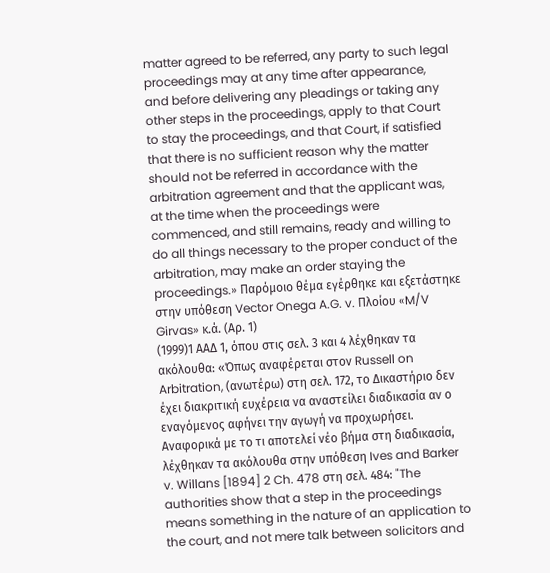matter agreed to be referred, any party to such legal proceedings may at any time after appearance, and before delivering any pleadings or taking any other steps in the proceedings, apply to that Court to stay the proceedings, and that Court, if satisfied that there is no sufficient reason why the matter should not be referred in accordance with the arbitration agreement and that the applicant was, at the time when the proceedings were commenced, and still remains, ready and willing to do all things necessary to the proper conduct of the arbitration, may make an order staying the proceedings.» Παρόμοιο θέμα εγέρθηκε και εξετάστηκε στην υπόθεση Vector Onega A.G. v. Πλοίου «M/V Girvas» κ.ά. (Αρ. 1)
(1999)1 ΑΑΔ 1, όπου στις σελ. 3 και 4 λέχθηκαν τα ακόλουθα: «Όπως αναφέρεται στον Russell on Arbitration, (ανωτέρω) στη σελ. 172, το Δικαστήριο δεν έχει διακριτική ευχέρεια να αναστείλει διαδικασία αν ο εναγόμενος αφήνει την αγωγή να προχωρήσει. Αναφορικά με το τι αποτελεί νέο βήμα στη διαδικασία, λέχθηκαν τα ακόλουθα στην υπόθεση Ives and Barker v. Willans [1894] 2 Ch. 478 στη σελ. 484: "The authorities show that a step in the proceedings means something in the nature of an application to the court, and not mere talk between solicitors and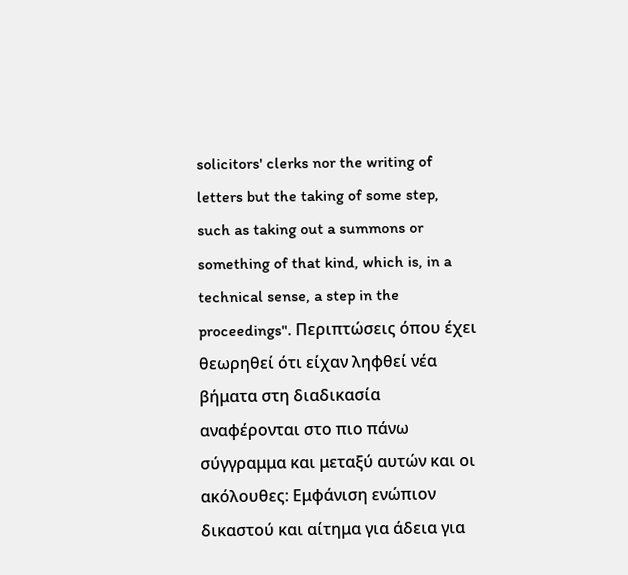solicitors' clerks nor the writing of letters but the taking of some step, such as taking out a summons or something of that kind, which is, in a technical sense, a step in the proceedings". Περιπτώσεις όπου έχει θεωρηθεί ότι είχαν ληφθεί νέα βήματα στη διαδικασία αναφέρονται στο πιο πάνω σύγγραμμα και μεταξύ αυτών και οι ακόλουθες: Εμφάνιση ενώπιον δικαστού και αίτημα για άδεια για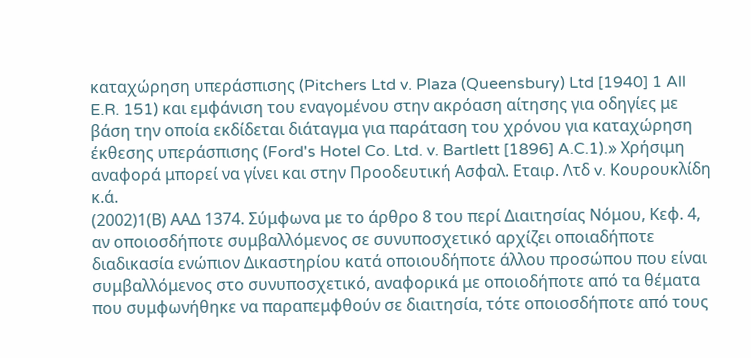καταχώρηση υπεράσπισης (Pitchers Ltd v. Plaza (Queensbury) Ltd [1940] 1 All E.R. 151) και εμφάνιση του εναγομένου στην ακρόαση αίτησης για οδηγίες με βάση την οποία εκδίδεται διάταγμα για παράταση του χρόνου για καταχώρηση έκθεσης υπεράσπισης (Ford's Hotel Co. Ltd. v. Bartlett [1896] A.C.1).» Χρήσιμη αναφορά μπορεί να γίνει και στην Προοδευτική Ασφαλ. Εταιρ. Λτδ v. Κουρουκλίδη κ.ά.
(2002)1(Β) ΑΑΔ 1374. Σύμφωνα με το άρθρο 8 του περί Διαιτησίας Νόμου, Κεφ. 4, αν οποιοσδήποτε συμβαλλόμενος σε συνυποσχετικό αρχίζει οποιαδήποτε διαδικασία ενώπιον Δικαστηρίου κατά οποιουδήποτε άλλου προσώπου που είναι συμβαλλόμενος στο συνυποσχετικό, αναφορικά με οποιοδήποτε από τα θέματα που συμφωνήθηκε να παραπεμφθούν σε διαιτησία, τότε οποιοσδήποτε από τους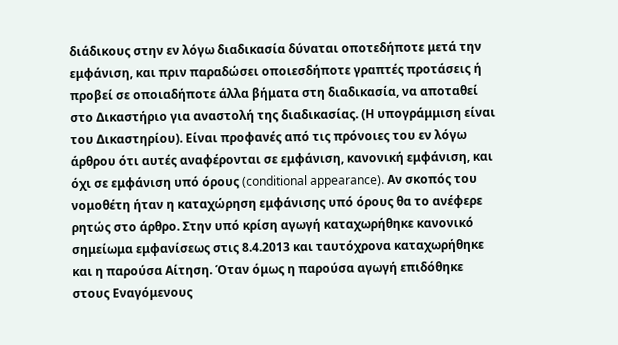διάδικους στην εν λόγω διαδικασία δύναται οποτεδήποτε μετά την εμφάνιση, και πριν παραδώσει οποιεσδήποτε γραπτές προτάσεις ή προβεί σε οποιαδήποτε άλλα βήματα στη διαδικασία, να αποταθεί στο Δικαστήριο για αναστολή της διαδικασίας. (Η υπογράμμιση είναι του Δικαστηρίου). Είναι προφανές από τις πρόνοιες του εν λόγω άρθρου ότι αυτές αναφέρονται σε εμφάνιση, κανονική εμφάνιση, και όχι σε εμφάνιση υπό όρους (conditional appearance). Αν σκοπός του νομοθέτη ήταν η καταχώρηση εμφάνισης υπό όρους θα το ανέφερε ρητώς στο άρθρο. Στην υπό κρίση αγωγή καταχωρήθηκε κανονικό σημείωμα εμφανίσεως στις 8.4.2013 και ταυτόχρονα καταχωρήθηκε και η παρούσα Αίτηση. Όταν όμως η παρούσα αγωγή επιδόθηκε στους Εναγόμενους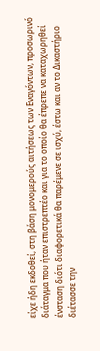είχε ήδη εκδοθεί, στη βάση μονομερούς αιτήσεως των Εναγόντων, προσωρινό διάταγμα που ήταν επιστρεπτέο και για το οποίο θα έπρεπε να καταχωρηθεί ένσταση διότι διαφορετικά θα παρέμενε σε ισχύ, έστω και αν το Δικαστήριο διέτασσε την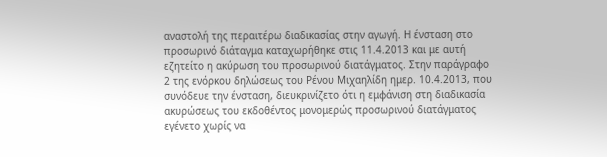αναστολή της περαιτέρω διαδικασίας στην αγωγή. Η ένσταση στο προσωρινό διάταγμα καταχωρήθηκε στις 11.4.2013 και με αυτή εζητείτο η ακύρωση του προσωρινού διατάγματος. Στην παράγραφο 2 της ενόρκου δηλώσεως του Ρένου Μιχαηλίδη ημερ. 10.4.2013, που συνόδευε την ένσταση, διευκρινίζετο ότι η εμφάνιση στη διαδικασία ακυρώσεως του εκδοθέντος μονομερώς προσωρινού διατάγματος εγένετο χωρίς να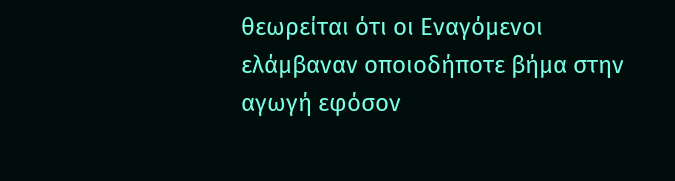θεωρείται ότι οι Εναγόμενοι ελάμβαναν οποιοδήποτε βήμα στην αγωγή εφόσον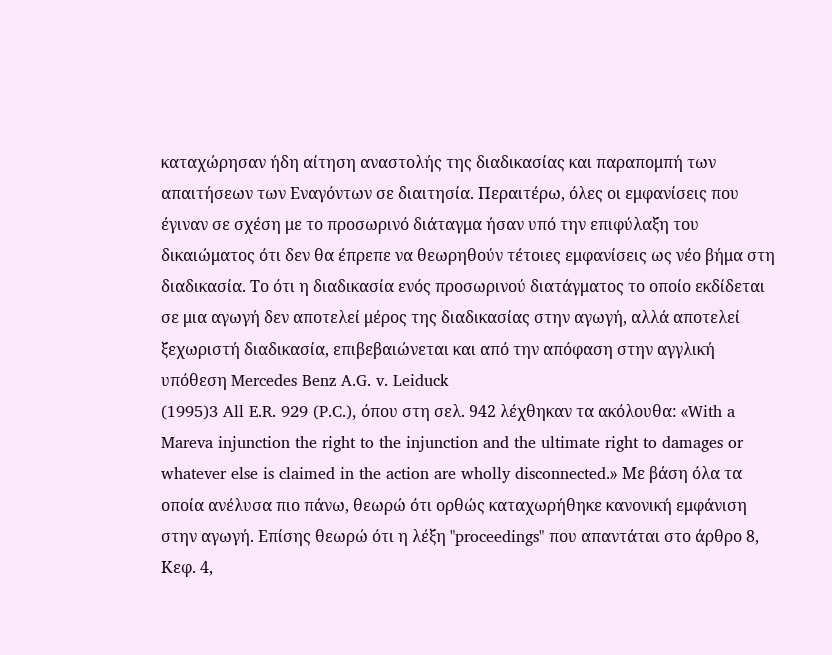καταχώρησαν ήδη αίτηση αναστολής της διαδικασίας και παραπομπή των απαιτήσεων των Εναγόντων σε διαιτησία. Περαιτέρω, όλες οι εμφανίσεις που έγιναν σε σχέση με το προσωρινό διάταγμα ήσαν υπό την επιφύλαξη του δικαιώματος ότι δεν θα έπρεπε να θεωρηθούν τέτοιες εμφανίσεις ως νέο βήμα στη διαδικασία. Το ότι η διαδικασία ενός προσωρινού διατάγματος το οποίο εκδίδεται σε μια αγωγή δεν αποτελεί μέρος της διαδικασίας στην αγωγή, αλλά αποτελεί ξεχωριστή διαδικασία, επιβεβαιώνεται και από την απόφαση στην αγγλική υπόθεση Mercedes Benz A.G. v. Leiduck
(1995)3 All E.R. 929 (P.C.), όπου στη σελ. 942 λέχθηκαν τα ακόλουθα: «With a Mareva injunction the right to the injunction and the ultimate right to damages or whatever else is claimed in the action are wholly disconnected.» Με βάση όλα τα οποία ανέλυσα πιο πάνω, θεωρώ ότι ορθώς καταχωρήθηκε κανονική εμφάνιση στην αγωγή. Επίσης θεωρώ ότι η λέξη "proceedings" που απαντάται στο άρθρο 8, Κεφ. 4,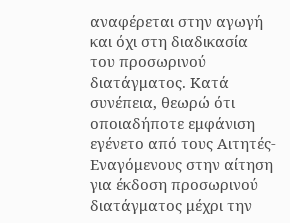αναφέρεται στην αγωγή και όχι στη διαδικασία του προσωρινού διατάγματος. Κατά συνέπεια, θεωρώ ότι οποιαδήποτε εμφάνιση εγένετο από τους Αιτητές-Εναγόμενους στην αίτηση για έκδοση προσωρινού διατάγματος μέχρι την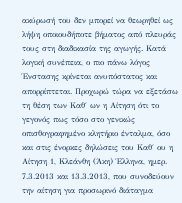ακύρωσή του δεν μπορεί να θεωρηθεί ως λήψη οποιουδήποτε βήματος από πλευράς τους στη διαδικασία της αγωγής. Κατά λογική συνέπεια, ο πιο πάνω λόγος Ένστασης κρίνεται ανυπόστατος και απορρίπτεται. Προχωρώ τώρα να εξετάσω τη θέση των Καθ΄ ων η Αίτηση ότι το γεγονός πως τόσο στο γενικώς οπισθογραφημένο κλητήριο ένταλμα, όσο και στις ένορκες δηλώσεις του Καθ΄ ου η Αίτηση 1, Κλεάνθη (Άκη) Έλληνα, ημερ. 7.3.2013 και 13.3.2013, που συνοδεύουν την αίτηση για προσωρινό διάταγμα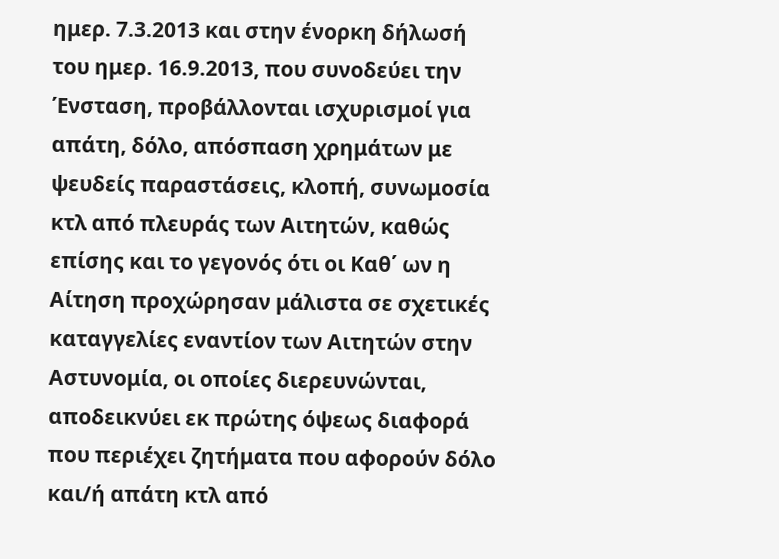ημερ. 7.3.2013 και στην ένορκη δήλωσή του ημερ. 16.9.2013, που συνοδεύει την Ένσταση, προβάλλονται ισχυρισμοί για απάτη, δόλο, απόσπαση χρημάτων με ψευδείς παραστάσεις, κλοπή, συνωμοσία κτλ από πλευράς των Αιτητών, καθώς επίσης και το γεγονός ότι οι Καθ΄ ων η Αίτηση προχώρησαν μάλιστα σε σχετικές καταγγελίες εναντίον των Αιτητών στην Αστυνομία, οι οποίες διερευνώνται, αποδεικνύει εκ πρώτης όψεως διαφορά που περιέχει ζητήματα που αφορούν δόλο και/ή απάτη κτλ από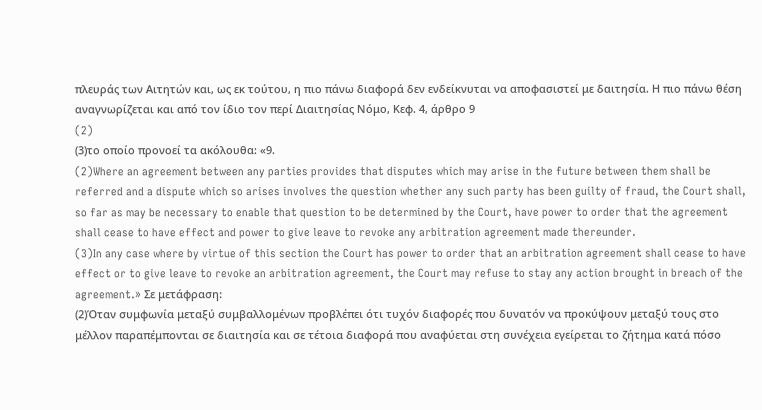πλευράς των Αιτητών και, ως εκ τούτου, η πιο πάνω διαφορά δεν ενδείκνυται να αποφασιστεί με δαιτησία. Η πιο πάνω θέση αναγνωρίζεται και από τον ίδιο τον περί Διαιτησίας Νόμο, Κεφ. 4, άρθρο 9
(2)
(3)το οποίο προνοεί τα ακόλουθα: «9.
(2)Where an agreement between any parties provides that disputes which may arise in the future between them shall be referred and a dispute which so arises involves the question whether any such party has been guilty of fraud, the Court shall, so far as may be necessary to enable that question to be determined by the Court, have power to order that the agreement shall cease to have effect and power to give leave to revoke any arbitration agreement made thereunder.
(3)In any case where by virtue of this section the Court has power to order that an arbitration agreement shall cease to have effect or to give leave to revoke an arbitration agreement, the Court may refuse to stay any action brought in breach of the agreement.» Σε μετάφραση:
(2)Όταν συμφωνία μεταξύ συμβαλλομένων προβλέπει ότι τυχόν διαφορές που δυνατόν να προκύψουν μεταξύ τους στο μέλλον παραπέμπονται σε διαιτησία και σε τέτοια διαφορά που αναφύεται στη συνέχεια εγείρεται το ζήτημα κατά πόσο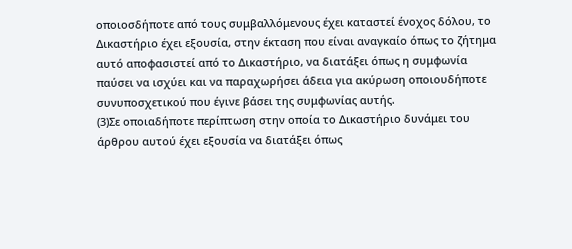οποιοσδήποτε από τους συμβαλλόμενους έχει καταστεί ένοχος δόλου, το Δικαστήριο έχει εξουσία, στην έκταση που είναι αναγκαίο όπως το ζήτημα αυτό αποφασιστεί από το Δικαστήριο, να διατάξει όπως η συμφωνία παύσει να ισχύει και να παραχωρήσει άδεια για ακύρωση οποιουδήποτε συνυποσχετικού που έγινε βάσει της συμφωνίας αυτής.
(3)Σε οποιαδήποτε περίπτωση στην οποία το Δικαστήριο δυνάμει του άρθρου αυτού έχει εξουσία να διατάξει όπως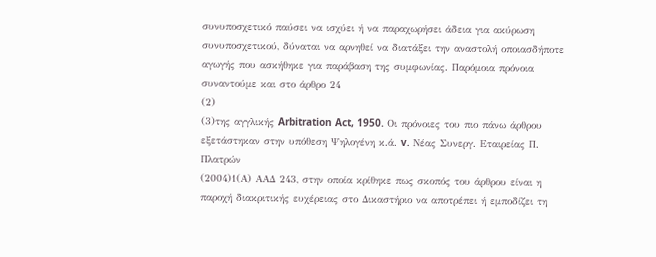συνυποσχετικό παύσει να ισχύει ή να παραχωρήσει άδεια για ακύρωση συνυποσχετικού, δύναται να αρνηθεί να διατάξει την αναστολή οποιασδήποτε αγωγής που ασκήθηκε για παράβαση της συμφωνίας. Παρόμοια πρόνοια συναντούμε και στο άρθρο 24
(2)
(3)της αγγλικής Arbitration Act, 1950. Οι πρόνοιες του πιο πάνω άρθρου εξετάστηκαν στην υπόθεση Ψηλογένη κ.ά. v. Νέας Συνεργ. Εταιρείας Π. Πλατρών
(2004)1(Α) ΑΑΔ 243, στην οποία κρίθηκε πως σκοπός του άρθρου είναι η παροχή διακριτικής ευχέρειας στο Δικαστήριο να αποτρέπει ή εμποδίζει τη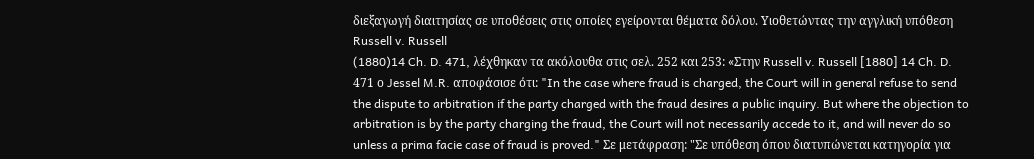διεξαγωγή διαιτησίας σε υποθέσεις στις οποίες εγείρονται θέματα δόλου. Υιοθετώντας την αγγλική υπόθεση Russell v. Russell
(1880)14 Ch. D. 471, λέχθηκαν τα ακόλουθα στις σελ. 252 και 253: «Στην Russell v. Russell [1880] 14 Ch. D. 471 ο Jessel M.R. αποφάσισε ότι: "In the case where fraud is charged, the Court will in general refuse to send the dispute to arbitration if the party charged with the fraud desires a public inquiry. But where the objection to arbitration is by the party charging the fraud, the Court will not necessarily accede to it, and will never do so unless a prima facie case of fraud is proved." Σε μετάφραση: "Σε υπόθεση όπου διατυπώνεται κατηγορία για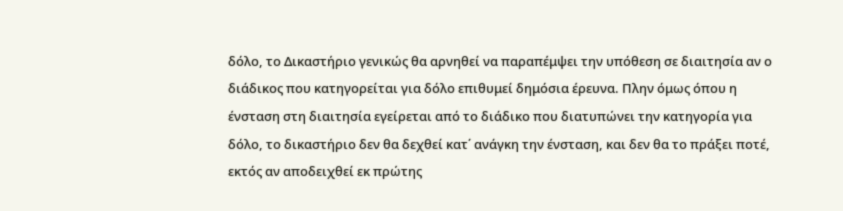δόλο, το Δικαστήριο γενικώς θα αρνηθεί να παραπέμψει την υπόθεση σε διαιτησία αν ο διάδικος που κατηγορείται για δόλο επιθυμεί δημόσια έρευνα. Πλην όμως όπου η ένσταση στη διαιτησία εγείρεται από το διάδικο που διατυπώνει την κατηγορία για δόλο, το δικαστήριο δεν θα δεχθεί κατ΄ ανάγκη την ένσταση, και δεν θα το πράξει ποτέ, εκτός αν αποδειχθεί εκ πρώτης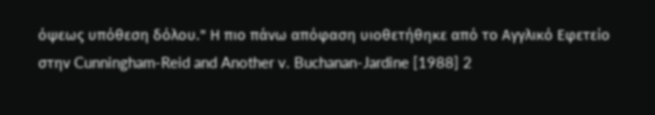όψεως υπόθεση δόλου." Η πιο πάνω απόφαση υιοθετήθηκε από το Αγγλικό Εφετείο στην Cunningham-Reid and Another v. Buchanan-Jardine [1988] 2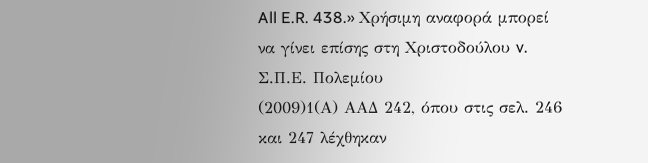All E.R. 438.» Χρήσιμη αναφορά μπορεί να γίνει επίσης στη Χριστοδούλου v. Σ.Π.Ε. Πολεμίου
(2009)1(Α) ΑΑΔ 242, όπου στις σελ. 246 και 247 λέχθηκαν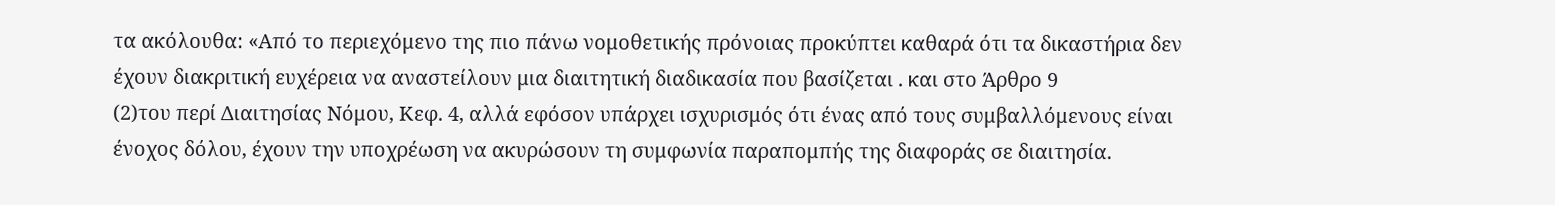τα ακόλουθα: «Από το περιεχόμενο της πιο πάνω νομοθετικής πρόνοιας προκύπτει καθαρά ότι τα δικαστήρια δεν έχουν διακριτική ευχέρεια να αναστείλουν μια διαιτητική διαδικασία που βασίζεται . και στο Άρθρο 9
(2)του περί Διαιτησίας Νόμου, Κεφ. 4, αλλά εφόσον υπάρχει ισχυρισμός ότι ένας από τους συμβαλλόμενους είναι ένοχος δόλου, έχουν την υποχρέωση να ακυρώσουν τη συμφωνία παραπομπής της διαφοράς σε διαιτησία.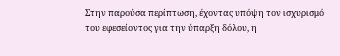Στην παρούσα περίπτωση, έχοντας υπόψη τον ισχυρισμό του εφεσείοντος για την ύπαρξη δόλου, η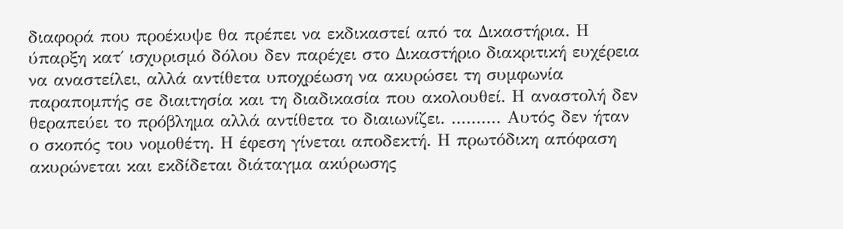διαφορά που προέκυψε θα πρέπει να εκδικαστεί από τα Δικαστήρια. Η ύπαρξη κατ΄ ισχυρισμό δόλου δεν παρέχει στο Δικαστήριο διακριτική ευχέρεια να αναστείλει, αλλά αντίθετα υποχρέωση να ακυρώσει τη συμφωνία παραπομπής σε διαιτησία και τη διαδικασία που ακολουθεί. Η αναστολή δεν θεραπεύει το πρόβλημα αλλά αντίθετα το διαιωνίζει. .......... Αυτός δεν ήταν ο σκοπός του νομοθέτη. Η έφεση γίνεται αποδεκτή. Η πρωτόδικη απόφαση ακυρώνεται και εκδίδεται διάταγμα ακύρωσης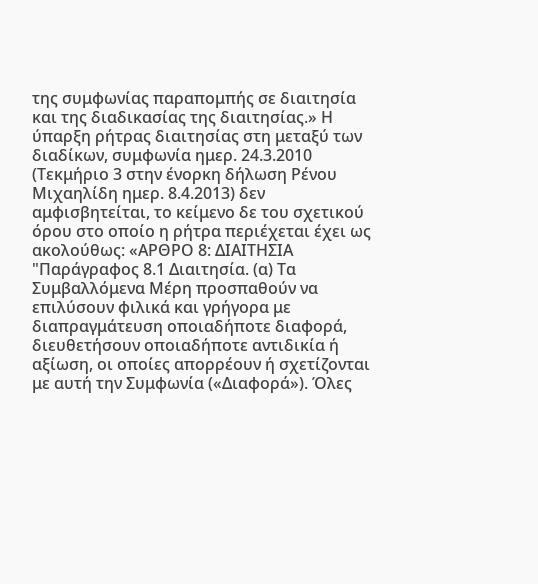της συμφωνίας παραπομπής σε διαιτησία και της διαδικασίας της διαιτησίας.» Η ύπαρξη ρήτρας διαιτησίας στη μεταξύ των διαδίκων, συμφωνία ημερ. 24.3.2010 (Τεκμήριο 3 στην ένορκη δήλωση Ρένου Μιχαηλίδη ημερ. 8.4.2013) δεν αμφισβητείται, το κείμενο δε του σχετικού όρου στο οποίο η ρήτρα περιέχεται έχει ως ακολούθως: «ΑΡΘΡΟ 8: ΔΙΑΙΤΗΣΙΑ "Παράγραφος 8.1 Διαιτησία. (α) Τα Συμβαλλόμενα Μέρη προσπαθούν να επιλύσουν φιλικά και γρήγορα με διαπραγμάτευση οποιαδήποτε διαφορά, διευθετήσουν οποιαδήποτε αντιδικία ή αξίωση, οι οποίες απορρέουν ή σχετίζονται με αυτή την Συμφωνία («Διαφορά»). Όλες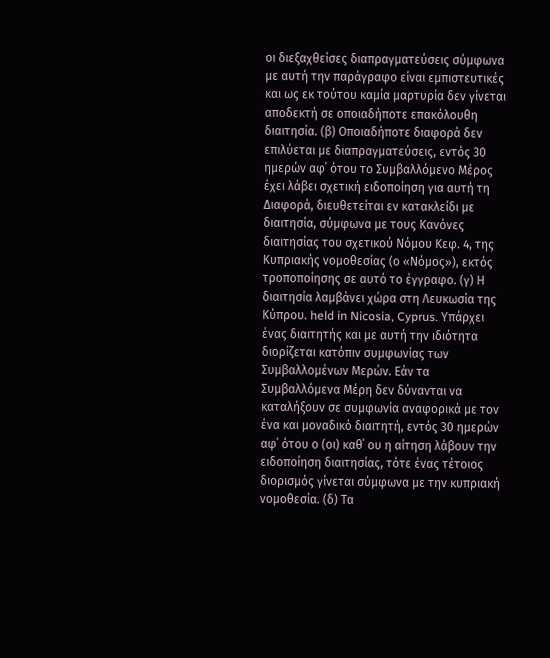οι διεξαχθείσες διαπραγματεύσεις σύμφωνα με αυτή την παράγραφο είναι εμπιστευτικές και ως εκ τούτου καμία μαρτυρία δεν γίνεται αποδεκτή σε οποιαδήποτε επακόλουθη διαιτησία. (β) Οποιαδήποτε διαφορά δεν επιλύεται με διαπραγματεύσεις, εντός 30 ημερών αφ΄ ότου το Συμβαλλόμενο Μέρος έχει λάβει σχετική ειδοποίηση για αυτή τη Διαφορά, διευθετείται εν κατακλείδι με διαιτησία, σύμφωνα με τους Κανόνες διαιτησίας του σχετικού Νόμου Κεφ. 4, της Κυπριακής νομοθεσίας (ο «Νόμος»), εκτός τροποποίησης σε αυτό το έγγραφο. (γ) Η διαιτησία λαμβάνει χώρα στη Λευκωσία της Κύπρου. held in Nicosia, Cyprus. Υπάρχει ένας διαιτητής και με αυτή την ιδιότητα διορίζεται κατόπιν συμφωνίας των Συμβαλλομένων Μερών. Εάν τα Συμβαλλόμενα Μέρη δεν δύνανται να καταλήξουν σε συμφωνία αναφορικά με τον ένα και μοναδικό διαιτητή, εντός 30 ημερών αφ΄ ότου ο (οι) καθ΄ ου η αίτηση λάβουν την ειδοποίηση διαιτησίας, τότε ένας τέτοιος διορισμός γίνεται σύμφωνα με την κυπριακή νομοθεσία. (δ) Τα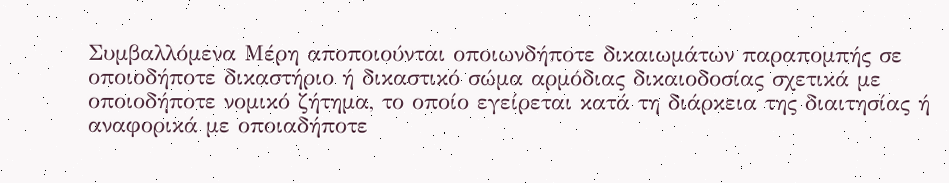Συμβαλλόμενα Μέρη αποποιούνται οποιωνδήποτε δικαιωμάτων παραπομπής σε οποιοδήποτε δικαστήριο ή δικαστικό σώμα αρμόδιας δικαιοδοσίας σχετικά με οποιοδήποτε νομικό ζήτημα, το οποίο εγείρεται κατά τη διάρκεια της διαιτησίας ή αναφορικά με οποιαδήποτε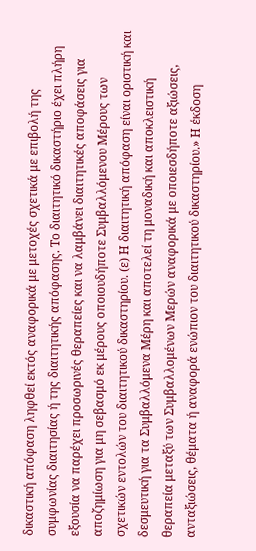δικαστική απόφαση ληφθεί εκτός αναφορικά με μετοχές σχετικά με επιβολή της συμφωνίας διαιτησίας ή της διαιτητικής απόφασης. Το διαιτητικό δικαστήριο έχει πλήρη εξουσία να παρέχει προσωρινές θεραπείες και να λαμβάνει διαιτητικές αποφάσεις για αποζημίωση για μη σεβασμό εκ μέρους οποιουδήποτε Συμβαλλόμενου Μέρους των σχετικών εντολών του διαιτητικού δικαστηρίου. (ε) Η διαιτητική απόφαση είναι οριστική και δεσμευτική για τα Συμβαλλόμενα Μέρη και αποτελεί τη μοναδική και αποκλειστική θεραπεία μεταξύ των Συμβαλλομένων Μερών αναφορικά με οποιεσδήποτε αξιώσεις, ανταξιώσεις, θέματα ή αναφορά ενώπιον του διαιτητικού δικαστηρίου.» Η έκδοση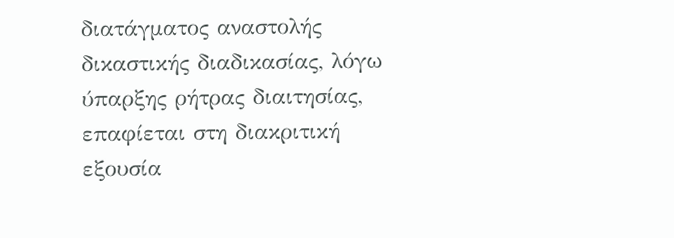διατάγματος αναστολής δικαστικής διαδικασίας, λόγω ύπαρξης ρήτρας διαιτησίας, επαφίεται στη διακριτική εξουσία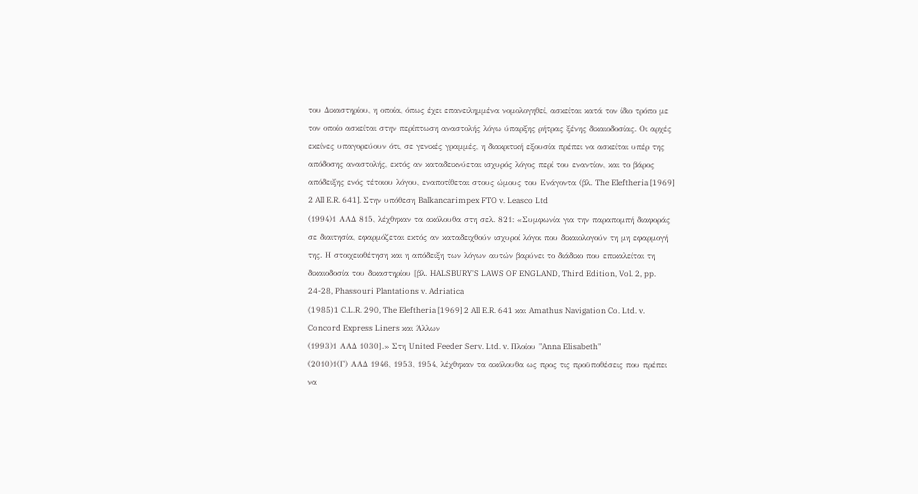του Δικαστηρίου, η οποία, όπως έχει επανειλημμένα νομολογηθεί, ασκείται κατά τον ίδιο τρόπο με τον οποίο ασκείται στην περίπτωση αναστολής λόγω ύπαρξης ρήτρας ξένης δικαιοδοσίας. Οι αρχές εκείνες υπαγορεύουν ότι, σε γενικές γραμμές, η διακριτική εξουσία πρέπει να ασκείται υπέρ της απόδοσης αναστολής, εκτός αν καταδεικνύεται ισχυρός λόγος περί του εναντίον, και το βάρος απόδειξης ενός τέτοιου λόγου, εναποτίθεται στους ώμους του Ενάγοντα (βλ. The Eleftheria [1969] 2 All E.R. 641]. Στην υπόθεση Balkancarimpex FTO v. Leasco Ltd
(1994)1 ΑΑΔ 815, λέχθηκαν τα ακόλουθα στη σελ. 821: «Συμφωνία για την παραπομπή διαφοράς σε διαιτησία, εφαρμόζεται εκτός αν καταδειχθούν ισχυροί λόγοι που δικαιολογούν τη μη εφαρμογή της. Η στοιχειοθέτηση και η απόδειξη των λόγων αυτών βαρύνει το διάδικο που επικαλείται τη δικαιοδοσία του δικαστηρίου [βλ. HALSBURY'S LAWS OF ENGLAND, Third Edition, Vol. 2, pp. 24-28, Phassouri Plantations v. Adriatica
(1985)1 C.L.R. 290, The Eleftheria [1969] 2 All E.R. 641 και Amathus Navigation Co. Ltd. v. Concord Express Liners και Άλλων
(1993)1 ΑΑΔ 1030].» Στη United Feeder Serv. Ltd. v. Πλοίου "Anna Elisabeth"
(2010)1(Γ) ΑΑΔ 1946, 1953, 1954, λέχθηκαν τα ακόλουθα ως προς τις προϋποθέσεις που πρέπει να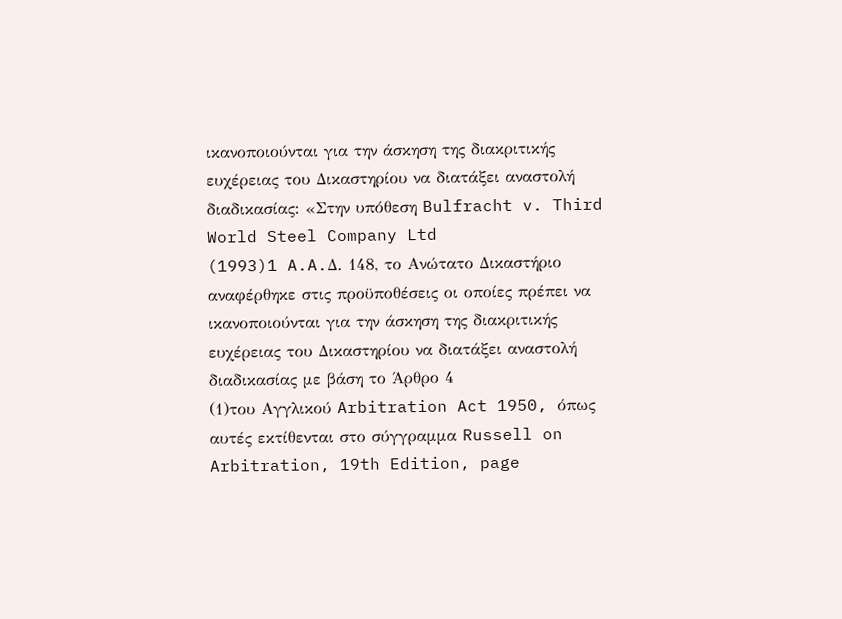ικανοποιούνται για την άσκηση της διακριτικής ευχέρειας του Δικαστηρίου να διατάξει αναστολή διαδικασίας: «Στην υπόθεση Bulfracht v. Third World Steel Company Ltd
(1993)1 A.A.Δ. 148, το Ανώτατο Δικαστήριο αναφέρθηκε στις προϋποθέσεις οι οποίες πρέπει να ικανοποιούνται για την άσκηση της διακριτικής ευχέρειας του Δικαστηρίου να διατάξει αναστολή διαδικασίας με βάση το Άρθρο 4
(1)του Αγγλικού Arbitration Act 1950, όπως αυτές εκτίθενται στο σύγγραμμα Russell on Arbitration, 19th Edition, page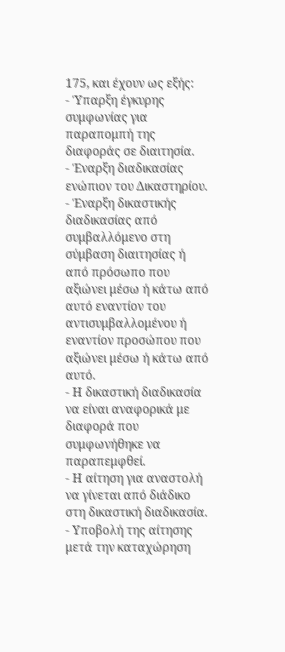175, και έχουν ως εξής:
- Ύπαρξη έγκυρης συμφωνίας για παραπομπή της διαφοράς σε διαιτησία.
- Έναρξη διαδικασίας ενώπιον του Δικαστηρίου.
- Έναρξη δικαστικής διαδικασίας από συμβαλλόμενο στη σύμβαση διαιτησίας ή από πρόσωπο που αξιώνει μέσω ή κάτω από αυτό εναντίον του αντισυμβαλλομένου ή εναντίον προσώπου που αξιώνει μέσω ή κάτω από αυτό.
- Η δικαστική διαδικασία να είναι αναφορικά με διαφορά που συμφωνήθηκε να παραπεμφθεί.
- Η αίτηση για αναστολή να γίνεται από διάδικο στη δικαστική διαδικασία.
- Υποβολή της αίτησης μετά την καταχώρηση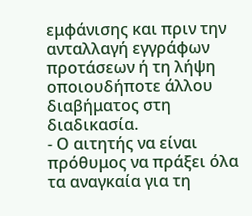εμφάνισης και πριν την ανταλλαγή εγγράφων προτάσεων ή τη λήψη οποιουδήποτε άλλου διαβήματος στη διαδικασία.
- Ο αιτητής να είναι πρόθυμος να πράξει όλα τα αναγκαία για τη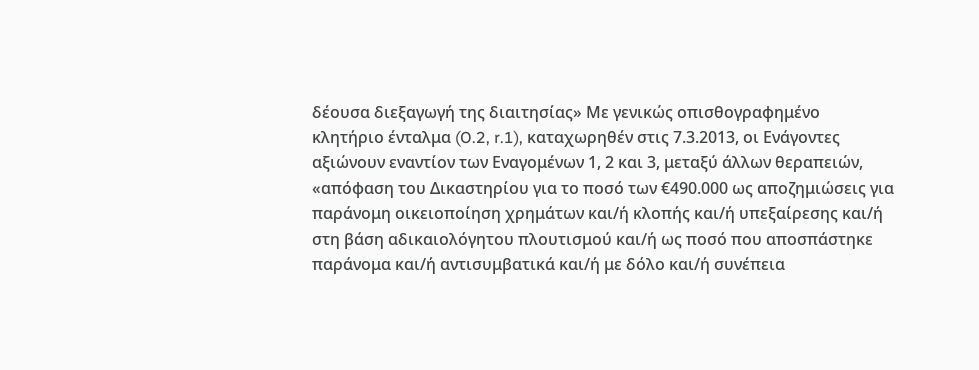δέουσα διεξαγωγή της διαιτησίας» Με γενικώς οπισθογραφημένο κλητήριο ένταλμα (O.2, r.1), καταχωρηθέν στις 7.3.2013, οι Ενάγοντες αξιώνουν εναντίον των Εναγομένων 1, 2 και 3, μεταξύ άλλων θεραπειών, «απόφαση του Δικαστηρίου για το ποσό των €490.000 ως αποζημιώσεις για παράνομη οικειοποίηση χρημάτων και/ή κλοπής και/ή υπεξαίρεσης και/ή στη βάση αδικαιολόγητου πλουτισμού και/ή ως ποσό που αποσπάστηκε παράνομα και/ή αντισυμβατικά και/ή με δόλο και/ή συνέπεια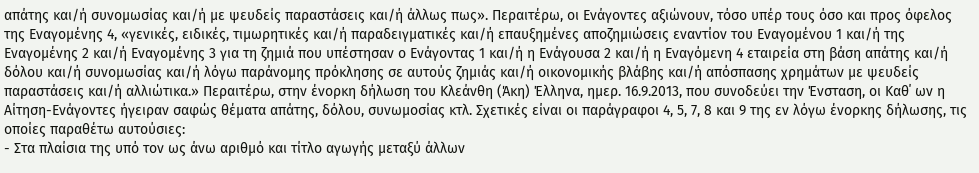απάτης και/ή συνομωσίας και/ή με ψευδείς παραστάσεις και/ή άλλως πως». Περαιτέρω, οι Ενάγοντες αξιώνουν, τόσο υπέρ τους όσο και προς όφελος της Εναγομένης 4, «γενικές, ειδικές, τιμωρητικές και/ή παραδειγματικές και/ή επαυξημένες αποζημιώσεις εναντίον του Εναγομένου 1 και/ή της Εναγομένης 2 και/ή Εναγομένης 3 για τη ζημιά που υπέστησαν ο Ενάγοντας 1 και/ή η Ενάγουσα 2 και/ή η Εναγόμενη 4 εταιρεία στη βάση απάτης και/ή δόλου και/ή συνομωσίας και/ή λόγω παράνομης πρόκλησης σε αυτούς ζημιάς και/ή οικονομικής βλάβης και/ή απόσπασης χρημάτων με ψευδείς παραστάσεις και/ή αλλιώτικα.» Περαιτέρω, στην ένορκη δήλωση του Κλεάνθη (Άκη) Έλληνα, ημερ. 16.9.2013, που συνοδεύει την Ένσταση, οι Καθ΄ ων η Αίτηση-Ενάγοντες ήγειραν σαφώς θέματα απάτης, δόλου, συνωμοσίας κτλ. Σχετικές είναι οι παράγραφοι 4, 5, 7, 8 και 9 της εν λόγω ένορκης δήλωσης, τις οποίες παραθέτω αυτούσιες:
- Στα πλαίσια της υπό τον ως άνω αριθμό και τίτλο αγωγής μεταξύ άλλων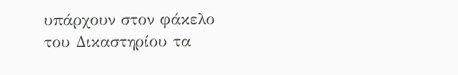υπάρχουν στον φάκελο του Δικαστηρίου τα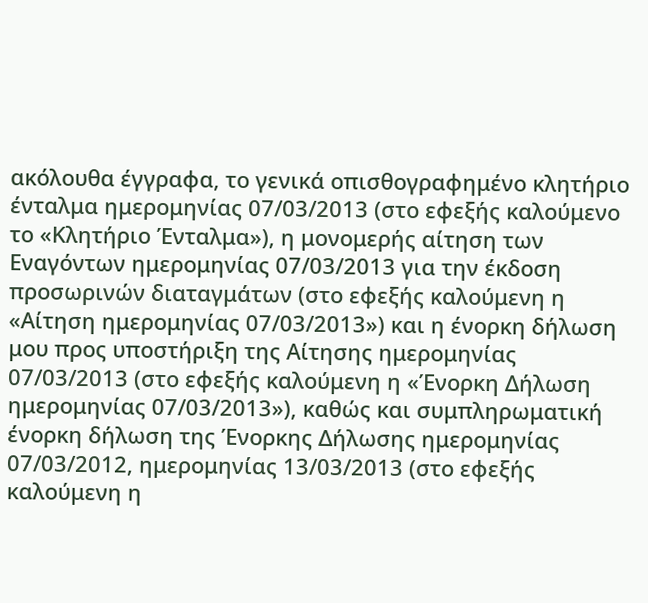ακόλουθα έγγραφα, το γενικά οπισθογραφημένο κλητήριο ένταλμα ημερομηνίας 07/03/2013 (στο εφεξής καλούμενο το «Κλητήριο Ένταλμα»), η μονομερής αίτηση των Εναγόντων ημερομηνίας 07/03/2013 για την έκδοση προσωρινών διαταγμάτων (στο εφεξής καλούμενη η «Αίτηση ημερομηνίας 07/03/2013») και η ένορκη δήλωση μου προς υποστήριξη της Αίτησης ημερομηνίας 07/03/2013 (στο εφεξής καλούμενη η «Ένορκη Δήλωση ημερομηνίας 07/03/2013»), καθώς και συμπληρωματική ένορκη δήλωση της Ένορκης Δήλωσης ημερομηνίας 07/03/2012, ημερομηνίας 13/03/2013 (στο εφεξής καλούμενη η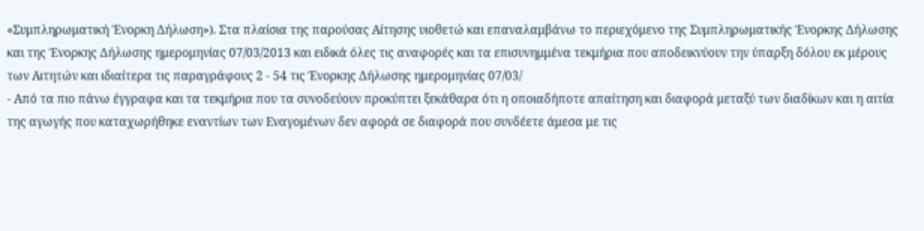«Συμπληρωματική Ένορκη Δήλωση»). Στα πλαίσια της παρούσας Αίτησης υιοθετώ και επαναλαμβάνω το περιεχόμενο της Συμπληρωματικής Ένορκης Δήλωσης και της Ένορκης Δήλωσης ημερομηνίας 07/03/2013 και ειδικά όλες τις αναφορές και τα επισυνημμένα τεκμήρια που αποδεικνύουν την ύπαρξη δόλου εκ μέρους των Αιτητών και ιδιαίτερα τις παραγράφους 2 - 54 τις Ένορκης Δήλωσης ημερομηνίας 07/03/
- Από τα πιο πάνω έγγραφα και τα τεκμήρια που τα συνοδεύουν προκύπτει ξεκάθαρα ότι η οποιαδήποτε απαίτηση και διαφορά μεταξύ των διαδίκων και η αιτία της αγωγής που καταχωρήθηκε εναντίων των Εναγομένων δεν αφορά σε διαφορά που συνδέετε άμεσα με τις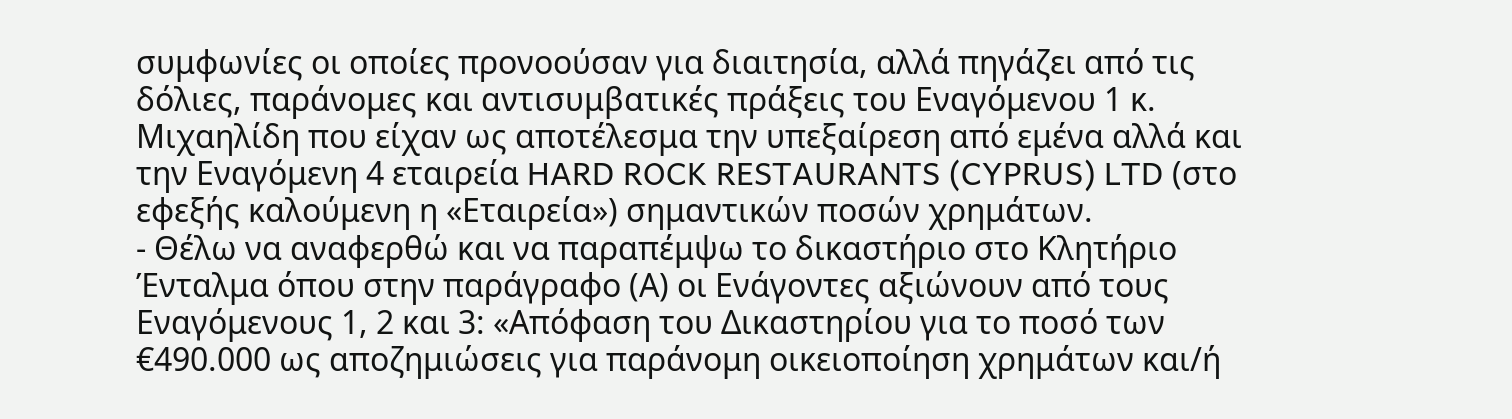συμφωνίες οι οποίες προνοούσαν για διαιτησία, αλλά πηγάζει από τις δόλιες, παράνομες και αντισυμβατικές πράξεις του Εναγόμενου 1 κ. Μιχαηλίδη που είχαν ως αποτέλεσμα την υπεξαίρεση από εμένα αλλά και την Εναγόμενη 4 εταιρεία HARD ROCK RESTAURANTS (CYPRUS) LTD (στο εφεξής καλούμενη η «Εταιρεία») σημαντικών ποσών χρημάτων.
- Θέλω να αναφερθώ και να παραπέμψω το δικαστήριο στο Κλητήριο Ένταλμα όπου στην παράγραφο (Α) οι Ενάγοντες αξιώνουν από τους Εναγόμενους 1, 2 και 3: «Απόφαση του Δικαστηρίου για το ποσό των €490.000 ως αποζημιώσεις για παράνομη οικειοποίηση χρημάτων και/ή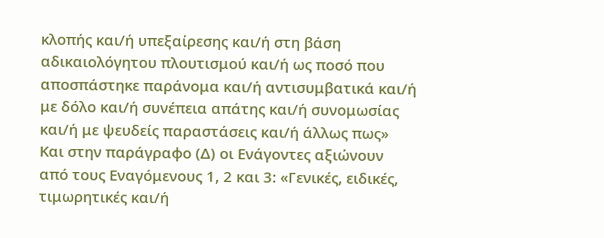κλοπής και/ή υπεξαίρεσης και/ή στη βάση αδικαιολόγητου πλουτισμού και/ή ως ποσό που αποσπάστηκε παράνομα και/ή αντισυμβατικά και/ή με δόλο και/ή συνέπεια απάτης και/ή συνομωσίας και/ή με ψευδείς παραστάσεις και/ή άλλως πως» Και στην παράγραφο (Δ) οι Ενάγοντες αξιώνουν από τους Εναγόμενους 1, 2 και 3: «Γενικές, ειδικές, τιμωρητικές και/ή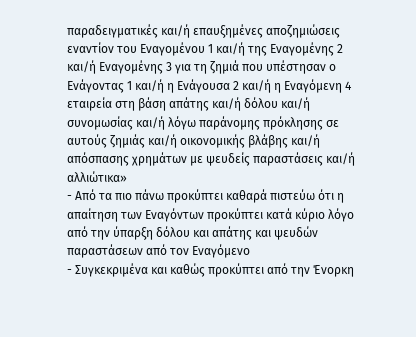παραδειγματικές και/ή επαυξημένες αποζημιώσεις εναντίον του Εναγομένου 1 και/ή της Εναγομένης 2 και/ή Εναγομένης 3 για τη ζημιά που υπέστησαν ο Ενάγοντας 1 και/ή η Ενάγουσα 2 και/ή η Εναγόμενη 4 εταιρεία στη βάση απάτης και/ή δόλου και/ή συνομωσίας και/ή λόγω παράνομης πρόκλησης σε αυτούς ζημιάς και/ή οικονομικής βλάβης και/ή απόσπασης χρημάτων με ψευδείς παραστάσεις και/ή αλλιώτικα»
- Από τα πιο πάνω προκύπτει καθαρά πιστεύω ότι η απαίτηση των Εναγόντων προκύπτει κατά κύριο λόγο από την ύπαρξη δόλου και απάτης και ψευδών παραστάσεων από τον Εναγόμενο
- Συγκεκριμένα και καθώς προκύπτει από την Ένορκη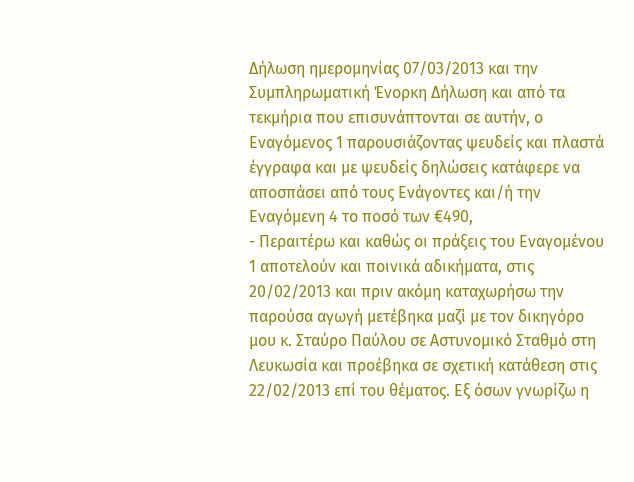Δήλωση ημερομηνίας 07/03/2013 και την Συμπληρωματική Ένορκη Δήλωση και από τα τεκμήρια που επισυνάπτονται σε αυτήν, ο Εναγόμενος 1 παρουσιάζοντας ψευδείς και πλαστά έγγραφα και με ψευδείς δηλώσεις κατάφερε να αποσπάσει από τους Ενάγοντες και/ή την Εναγόμενη 4 το ποσό των €490,
- Περαιτέρω και καθώς οι πράξεις του Εναγομένου 1 αποτελούν και ποινικά αδικήματα, στις 20/02/2013 και πριν ακόμη καταχωρήσω την παρούσα αγωγή μετέβηκα μαζί με τον δικηγόρο μου κ. Σταύρο Παύλου σε Αστυνομικό Σταθμό στη Λευκωσία και προέβηκα σε σχετική κατάθεση στις 22/02/2013 επί του θέματος. Εξ όσων γνωρίζω η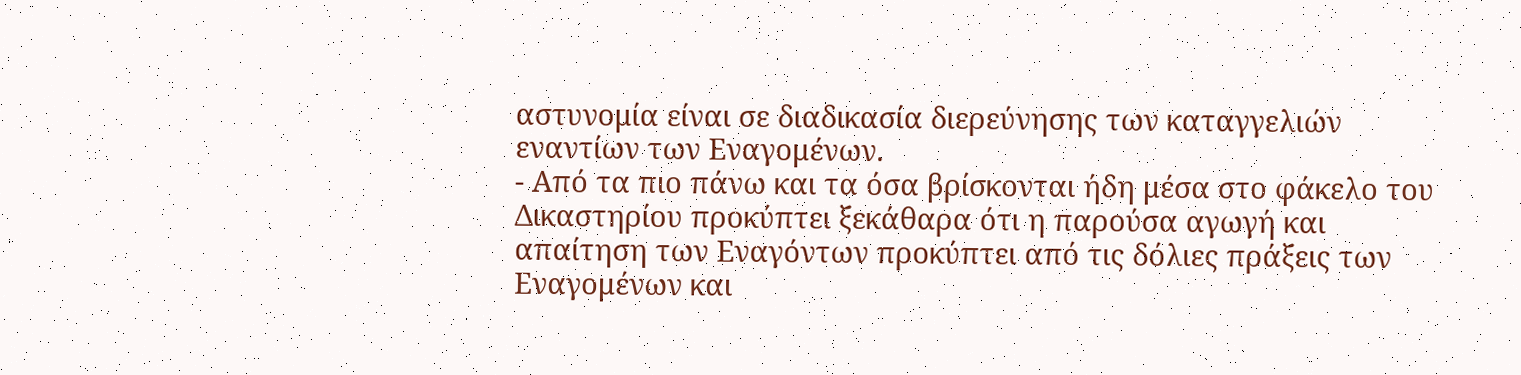αστυνομία είναι σε διαδικασία διερεύνησης των καταγγελιών εναντίων των Εναγομένων.
- Από τα πιο πάνω και τα όσα βρίσκονται ήδη μέσα στο φάκελο του Δικαστηρίου προκύπτει ξεκάθαρα ότι η παρούσα αγωγή και απαίτηση των Εναγόντων προκύπτει από τις δόλιες πράξεις των Εναγομένων και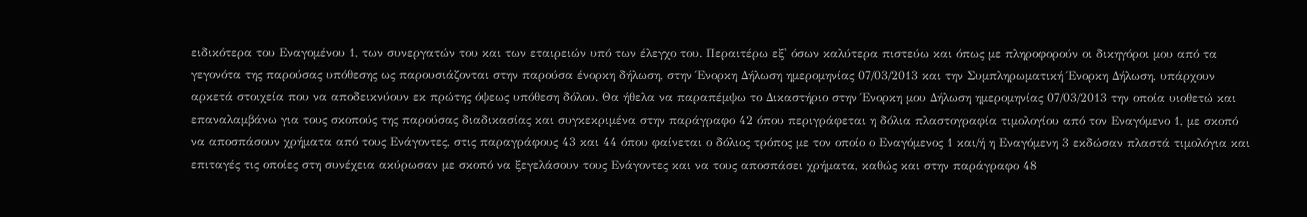ειδικότερα του Εναγομένου 1, των συνεργατών του και των εταιρειών υπό των έλεγχο του. Περαιτέρω εξ' όσων καλύτερα πιστεύω και όπως με πληροφορούν οι δικηγόροι μου από τα γεγονότα της παρούσας υπόθεσης ως παρουσιάζονται στην παρούσα ένορκη δήλωση, στην Ένορκη Δήλωση ημερομηνίας 07/03/2013 και την Συμπληρωματική Ένορκη Δήλωση, υπάρχουν αρκετά στοιχεία που να αποδεικνύουν εκ πρώτης όψεως υπόθεση δόλου. Θα ήθελα να παραπέμψω το Δικαστήριο στην Ένορκη μου Δήλωση ημερομηνίας 07/03/2013 την οποία υιοθετώ και επαναλαμβάνω για τους σκοπούς της παρούσας διαδικασίας και συγκεκριμένα στην παράγραφο 42 όπου περιγράφεται η δόλια πλαστογραφία τιμολογίου από τον Εναγόμενο 1, με σκοπό να αποσπάσουν χρήματα από τους Ενάγοντες, στις παραγράφους 43 και 44 όπου φαίνεται ο δόλιος τρόπος με τον οποίο ο Εναγόμενος 1 και/ή η Εναγόμενη 3 εκδώσαν πλαστά τιμολόγια και επιταγές τις οποίες στη συνέχεια ακύρωσαν με σκοπό να ξεγελάσουν τους Ενάγοντες και να τους αποσπάσει χρήματα, καθώς και στην παράγραφο 48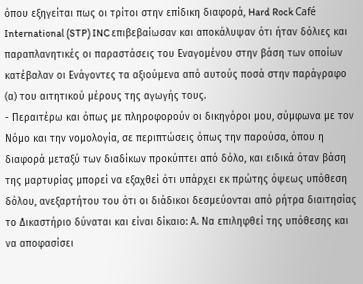όπου εξηγείται πως οι τρίτοι στην επίδικη διαφορά, Hard Rock Café International (STP) INC επιβεβαίωσαν και αποκάλυψαν ότι ήταν δόλιες και παραπλανητικές οι παραστάσεις του Εναγομένου στην βάση των οποίων κατέβαλαν οι Ενάγοντες τα αξιούμενα από αυτούς ποσά στην παράγραφο (α) του αιτητικού μέρους της αγωγής τους.
- Περαιτέρω και όπως με πληροφορούν οι δικηγόροι μου, σύμφωνα με τον Νόμο και την νομολογία, σε περιπτώσεις όπως την παρούσα, όπου η διαφορά μεταξύ των διαδίκων προκύπτει από δόλο, και ειδικά όταν βάση της μαρτυρίας μπορεί να εξαχθεί ότι υπάρχει εκ πρώτης όψεως υπόθεση δόλου, ανεξαρτήτου του ότι οι διάδικοι δεσμεύονται από ρήτρα διαιτησίας το Δικαστήριο δύναται και είναι δίκαιο: Α. Να επιληφθεί της υπόθεσης και να αποφασίσει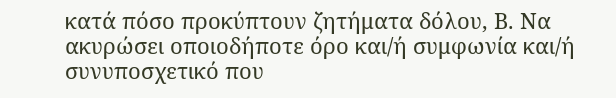κατά πόσο προκύπτουν ζητήματα δόλου, Β. Να ακυρώσει οποιοδήποτε όρο και/ή συμφωνία και/ή συνυποσχετικό που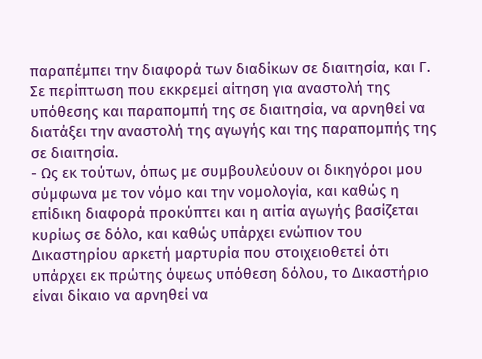παραπέμπει την διαφορά των διαδίκων σε διαιτησία, και Γ. Σε περίπτωση που εκκρεμεί αίτηση για αναστολή της υπόθεσης και παραπομπή της σε διαιτησία, vα αρνηθεί vα διατάξει τηv αναστολή της αγωγής και της παραπομπής της σε διαιτησία.
- Ως εκ τούτων, όπως με συμβουλεύουν οι δικηγόροι μου σύμφωνα με τον νόμο και την νομολογία, και καθώς η επίδικη διαφορά προκύπτει και η αιτία αγωγής βασίζεται κυρίως σε δόλο, και καθώς υπάρχει ενώπιον του Δικαστηρίου αρκετή μαρτυρία που στοιχειοθετεί ότι υπάρχει εκ πρώτης όψεως υπόθεση δόλου, το Δικαστήριο είναι δίκαιο να αρνηθεί να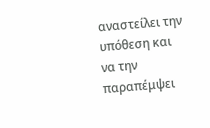αναστείλει την υπόθεση και να την παραπέμψει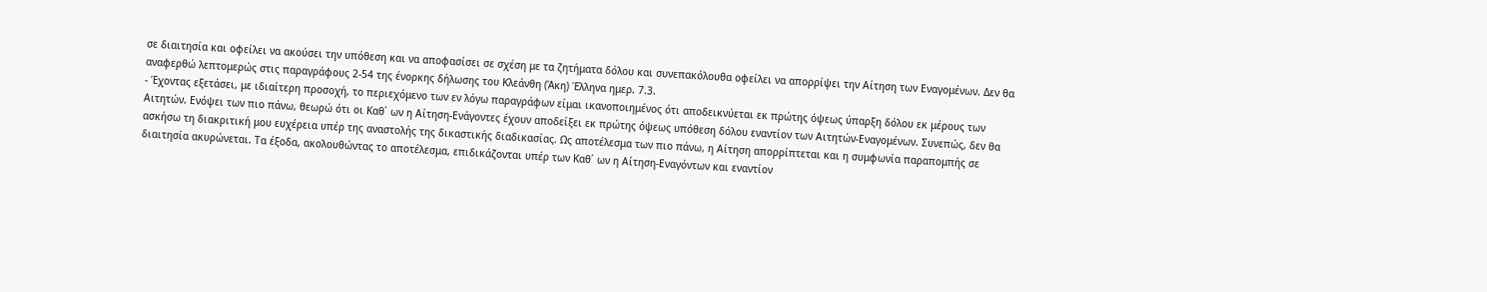σε διαιτησία και οφείλει να ακούσει την υπόθεση και να αποφασίσει σε σχέση με τα ζητήματα δόλου και συνεπακόλουθα οφείλει να απορρίψει την Αίτηση των Εναγομένων. Δεν θα αναφερθώ λεπτομερώς στις παραγράφους 2-54 της ένορκης δήλωσης του Κλεάνθη (Άκη) Έλληνα ημερ. 7.3.
- Έχοντας εξετάσει, με ιδιαίτερη προσοχή, το περιεχόμενο των εν λόγω παραγράφων είμαι ικανοποιημένος ότι αποδεικνύεται εκ πρώτης όψεως ύπαρξη δόλου εκ μέρους των Αιτητών. Ενόψει των πιο πάνω, θεωρώ ότι οι Καθ΄ ων η Αίτηση-Ενάγοντες έχουν αποδείξει εκ πρώτης όψεως υπόθεση δόλου εναντίον των Αιτητών-Εναγομένων. Συνεπώς, δεν θα ασκήσω τη διακριτική μου ευχέρεια υπέρ της αναστολής της δικαστικής διαδικασίας. Ως αποτέλεσμα των πιο πάνω, η Αίτηση απορρίπτεται και η συμφωνία παραπομπής σε διαιτησία ακυρώνεται. Τα έξοδα, ακολουθώντας το αποτέλεσμα, επιδικάζονται υπέρ των Καθ΄ ων η Αίτηση-Εναγόντων και εναντίον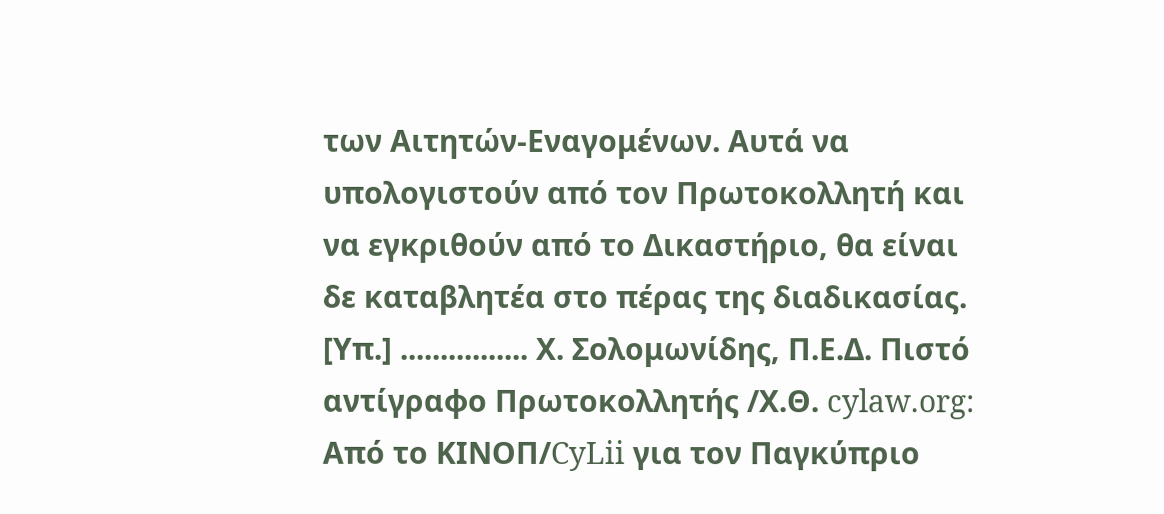των Αιτητών-Εναγομένων. Αυτά να υπολογιστούν από τον Πρωτοκολλητή και να εγκριθούν από το Δικαστήριο, θα είναι δε καταβλητέα στο πέρας της διαδικασίας. [Υπ.] ................ Χ. Σολομωνίδης, Π.Ε.Δ. Πιστό αντίγραφο Πρωτοκολλητής /Χ.Θ. cylaw.org: Από το ΚΙΝOΠ/CyLii για τον Παγκύπριο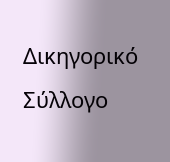Δικηγορικό Σύλλογο